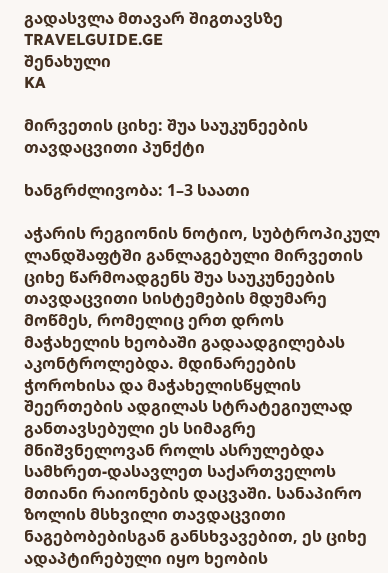გადასვლა მთავარ შიგთავსზე
TRAVELGUIDE.GE
შენახული
KA

მირვეთის ციხე: შუა საუკუნეების თავდაცვითი პუნქტი

ხანგრძლივობა: 1–3 საათი

აჭარის რეგიონის ნოტიო, სუბტროპიკულ ლანდშაფტში განლაგებული მირვეთის ციხე წარმოადგენს შუა საუკუნეების თავდაცვითი სისტემების მდუმარე მოწმეს, რომელიც ერთ დროს მაჭახელის ხეობაში გადაადგილებას აკონტროლებდა. მდინარეების ჭოროხისა და მაჭახელისწყლის შეერთების ადგილას სტრატეგიულად განთავსებული ეს სიმაგრე მნიშვნელოვან როლს ასრულებდა სამხრეთ-დასავლეთ საქართველოს მთიანი რაიონების დაცვაში. სანაპირო ზოლის მსხვილი თავდაცვითი ნაგებობებისგან განსხვავებით, ეს ციხე ადაპტირებული იყო ხეობის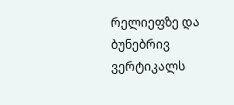რელიეფზე და ბუნებრივ ვერტიკალს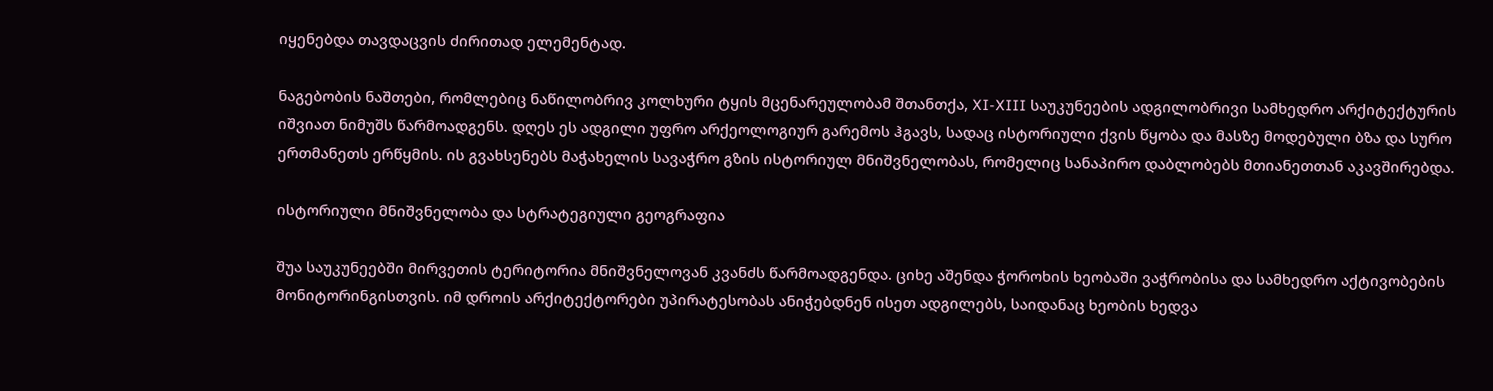იყენებდა თავდაცვის ძირითად ელემენტად.

ნაგებობის ნაშთები, რომლებიც ნაწილობრივ კოლხური ტყის მცენარეულობამ შთანთქა, XI-XIII საუკუნეების ადგილობრივი სამხედრო არქიტექტურის იშვიათ ნიმუშს წარმოადგენს. დღეს ეს ადგილი უფრო არქეოლოგიურ გარემოს ჰგავს, სადაც ისტორიული ქვის წყობა და მასზე მოდებული ბზა და სურო ერთმანეთს ერწყმის. ის გვახსენებს მაჭახელის სავაჭრო გზის ისტორიულ მნიშვნელობას, რომელიც სანაპირო დაბლობებს მთიანეთთან აკავშირებდა.

ისტორიული მნიშვნელობა და სტრატეგიული გეოგრაფია

შუა საუკუნეებში მირვეთის ტერიტორია მნიშვნელოვან კვანძს წარმოადგენდა. ციხე აშენდა ჭოროხის ხეობაში ვაჭრობისა და სამხედრო აქტივობების მონიტორინგისთვის. იმ დროის არქიტექტორები უპირატესობას ანიჭებდნენ ისეთ ადგილებს, საიდანაც ხეობის ხედვა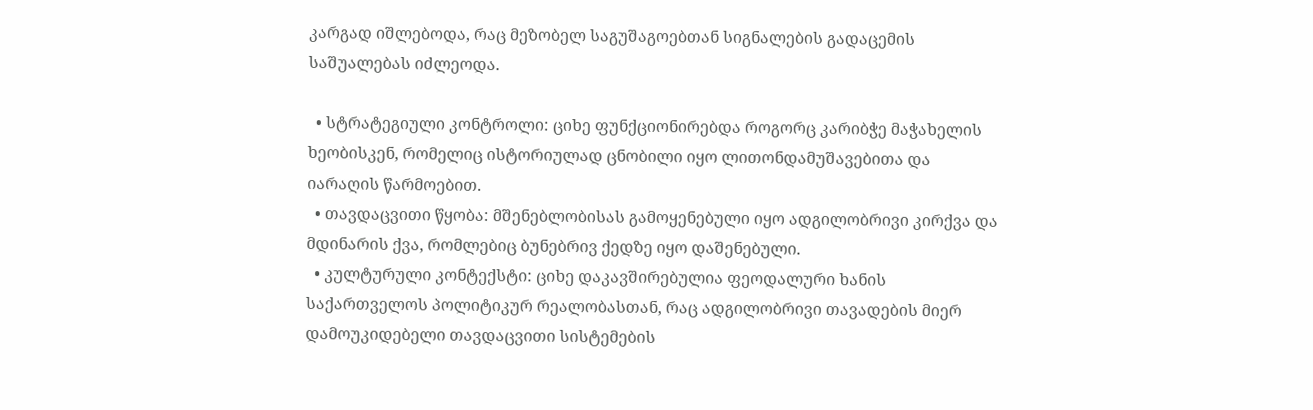კარგად იშლებოდა, რაც მეზობელ საგუშაგოებთან სიგნალების გადაცემის საშუალებას იძლეოდა.

  • სტრატეგიული კონტროლი: ციხე ფუნქციონირებდა როგორც კარიბჭე მაჭახელის ხეობისკენ, რომელიც ისტორიულად ცნობილი იყო ლითონდამუშავებითა და იარაღის წარმოებით.
  • თავდაცვითი წყობა: მშენებლობისას გამოყენებული იყო ადგილობრივი კირქვა და მდინარის ქვა, რომლებიც ბუნებრივ ქედზე იყო დაშენებული.
  • კულტურული კონტექსტი: ციხე დაკავშირებულია ფეოდალური ხანის საქართველოს პოლიტიკურ რეალობასთან, რაც ადგილობრივი თავადების მიერ დამოუკიდებელი თავდაცვითი სისტემების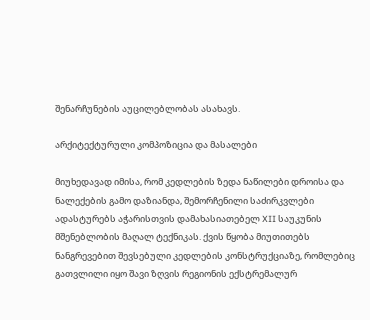შენარჩუნების აუცილებლობას ასახავს.

არქიტექტურული კომპოზიცია და მასალები

მიუხედავად იმისა, რომ კედლების ზედა ნაწილები დროისა და ნალექების გამო დაზიანდა, შემორჩენილი საძირკვლები ადასტურებს აჭარისთვის დამახასიათებელ XII საუკუნის მშენებლობის მაღალ ტექნიკას. ქვის წყობა მიუთითებს ნანგრევებით შევსებული კედლების კონსტრუქციაზე, რომლებიც გათვლილი იყო შავი ზღვის რეგიონის ექსტრემალურ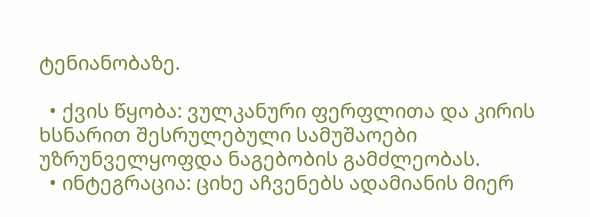ტენიანობაზე.

  • ქვის წყობა: ვულკანური ფერფლითა და კირის ხსნარით შესრულებული სამუშაოები უზრუნველყოფდა ნაგებობის გამძლეობას.
  • ინტეგრაცია: ციხე აჩვენებს ადამიანის მიერ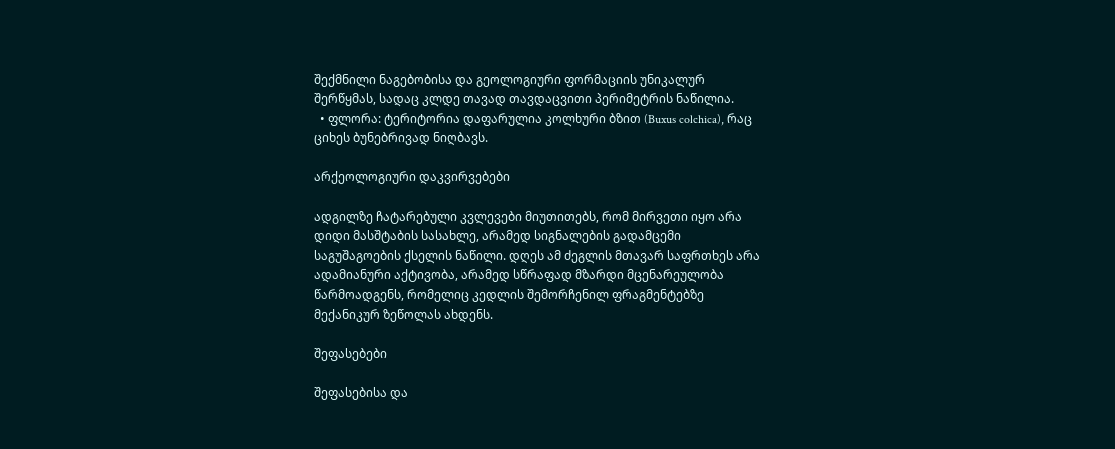შექმნილი ნაგებობისა და გეოლოგიური ფორმაციის უნიკალურ შერწყმას, სადაც კლდე თავად თავდაცვითი პერიმეტრის ნაწილია.
  • ფლორა: ტერიტორია დაფარულია კოლხური ბზით (Buxus colchica), რაც ციხეს ბუნებრივად ნიღბავს.

არქეოლოგიური დაკვირვებები

ადგილზე ჩატარებული კვლევები მიუთითებს, რომ მირვეთი იყო არა დიდი მასშტაბის სასახლე, არამედ სიგნალების გადამცემი საგუშაგოების ქსელის ნაწილი. დღეს ამ ძეგლის მთავარ საფრთხეს არა ადამიანური აქტივობა, არამედ სწრაფად მზარდი მცენარეულობა წარმოადგენს, რომელიც კედლის შემორჩენილ ფრაგმენტებზე მექანიკურ ზეწოლას ახდენს.

შეფასებები

შეფასებისა და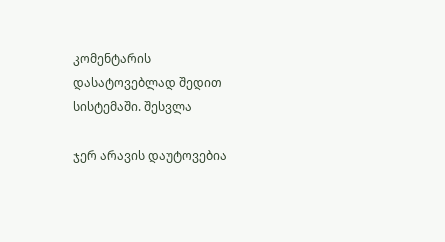კომენტარის დასატოვებლად შედით სისტემაში. შესვლა

ჯერ არავის დაუტოვებია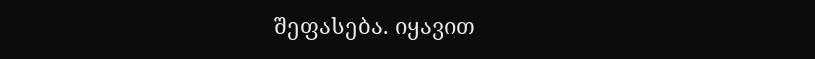შეფასება. იყავით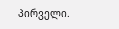პირველი.